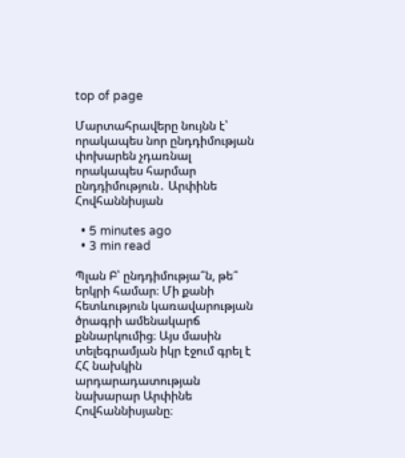top of page

Մարտահրավերը նույնն է՝ որակապես նոր ընդդիմության փոխարեն չդառնալ որակապես հարմար ընդդիմություն․ Արփինե Հովհաննիսյան

  • 5 minutes ago
  • 3 min read

Պլան Բ՝ ընդդիմությա՞ն, թե՞ երկրի համար։ Մի քանի հետևություն կառավարության ծրագրի ամենակարճ քննարկումից։ Այս մասին տելեգրամյան իկր էջում գրել է ՀՀ նախկին արդարադատության նախարար Արփինե Հովհաննիսյանը։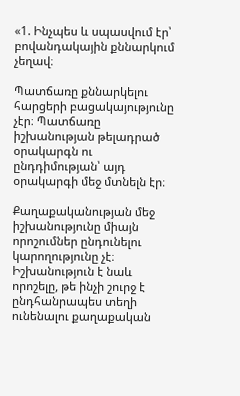«1. Ինչպես և սպասվում էր՝ բովանդակային քննարկում չեղավ։

Պատճառը քննարկելու հարցերի բացակայությունը չէր։ Պատճառը իշխանության թելադրած օրակարգն ու ընդդիմության՝ այդ օրակարգի մեջ մտնելն էր։

Քաղաքականության մեջ իշխանությունը միայն որոշումներ ընդունելու կարողությունը չէ։ Իշխանություն է նաև որոշելը, թե ինչի շուրջ է ընդհանրապես տեղի ունենալու քաղաքական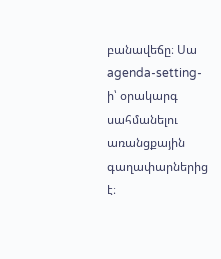բանավեճը։ Սա agenda-setting-ի՝ օրակարգ սահմանելու առանցքային գաղափարներից է։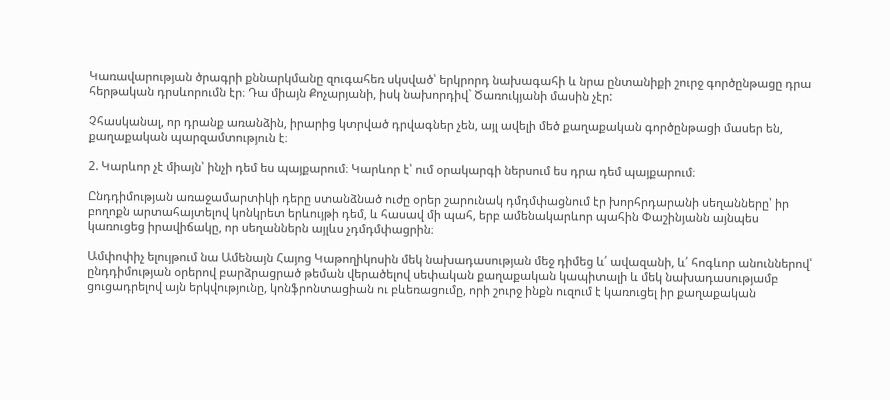Կառավարության ծրագրի քննարկմանը զուգահեռ սկսված՝ երկրորդ նախագահի և նրա ընտանիքի շուրջ գործընթացը դրա հերթական դրսևորումն էր։ Դա միայն Քոչարյանի, իսկ նախորդիվ` Ծառուկյանի մասին չէր:

Չհասկանալ, որ դրանք առանձին, իրարից կտրված դրվագներ չեն, այլ ավելի մեծ քաղաքական գործընթացի մասեր են, քաղաքական պարզամտություն է։

2. Կարևոր չէ միայն՝ ինչի դեմ ես պայքարում։ Կարևոր է՝ ում օրակարգի ներսում ես դրա դեմ պայքարում։

Ընդդիմության առաջամարտիկի դերը ստանձնած ուժը օրեր շարունակ դմդմփացնում էր խորհրդարանի սեղանները՝ իր բողոքն արտահայտելով կոնկրետ երևույթի դեմ, և հասավ մի պահ, երբ ամենակարևոր պահին Փաշինյանն այնպես կառուցեց իրավիճակը, որ սեղաններն այլևս չդմդմփացրին։

Ամփոփիչ ելույթում նա Ամենայն Հայոց Կաթողիկոսին մեկ նախադասության մեջ դիմեց և՛ ավազանի, և՛ հոգևոր անուններով՝ ընդդիմության օրերով բարձրացրած թեման վերածելով սեփական քաղաքական կապիտալի և մեկ նախադասությամբ ցուցադրելով այն երկվությունը, կոնֆրոնտացիան ու բևեռացումը, որի շուրջ ինքն ուզում է կառուցել իր քաղաքական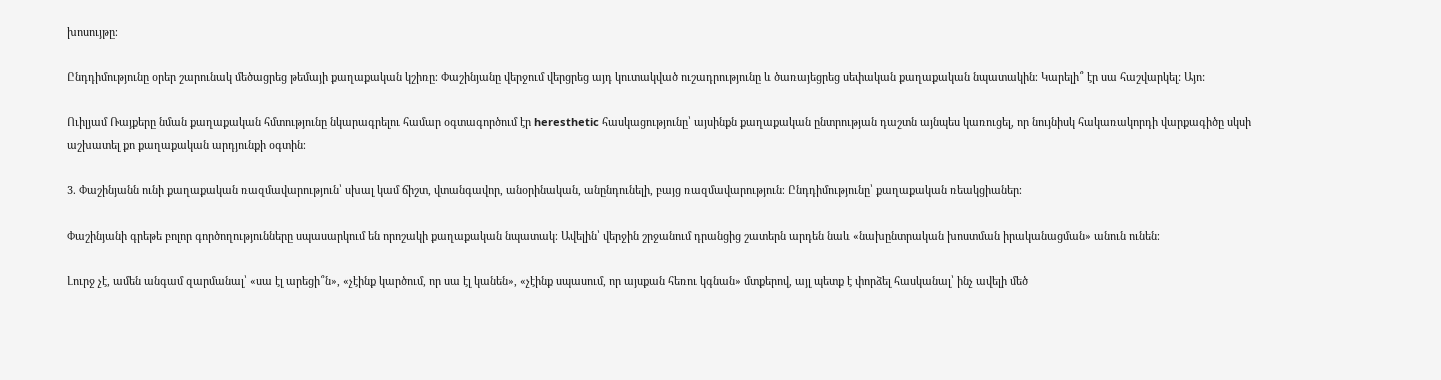խոսույթը։

Ընդդիմությունը օրեր շարունակ մեծացրեց թեմայի քաղաքական կշիռը։ Փաշինյանը վերջում վերցրեց այդ կուտակված ուշադրությունը և ծառայեցրեց սեփական քաղաքական նպատակին։ Կարելի՞ էր սա հաշվարկել: Այո:

Ուիլյամ Ռայքերը նման քաղաքական հմտությունը նկարագրելու համար օգտագործում էր heresthetic հասկացությունը՝ այսինքն քաղաքական ընտրության դաշտն այնպես կառուցել, որ նույնիսկ հակառակորդի վարքագիծը սկսի աշխատել քո քաղաքական արդյունքի օգտին։

3. Փաշինյանն ունի քաղաքական ռազմավարություն՝ սխալ կամ ճիշտ, վտանգավոր, անօրինական, անընդունելի, բայց ռազմավարություն։ Ընդդիմությունը՝ քաղաքական ռեակցիաներ։

Փաշինյանի գրեթե բոլոր գործողությունները սպասարկում են որոշակի քաղաքական նպատակ։ Ավելին՝ վերջին շրջանում դրանցից շատերն արդեն նաև «նախընտրական խոստման իրականացման» անուն ունեն։

Լուրջ չէ, ամեն անգամ զարմանալ՝ «սա էլ արեցի՞ն», «չէինք կարծում, որ սա էլ կանեն», «չէինք սպասում, որ այսքան հեռու կգնան» մտքերով, այլ պետք է փորձել հասկանալ՝ ինչ ավելի մեծ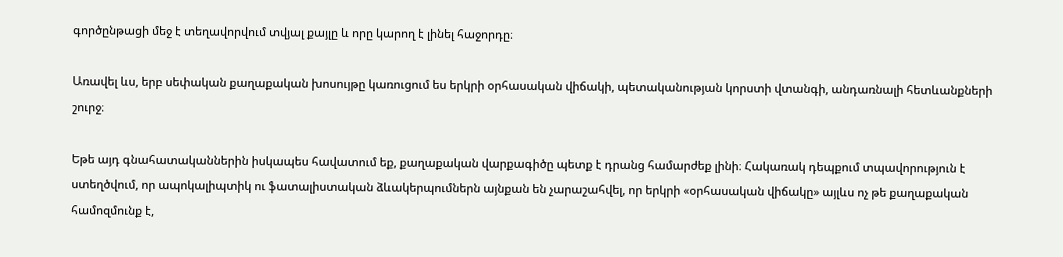գործընթացի մեջ է տեղավորվում տվյալ քայլը և որը կարող է լինել հաջորդը։

Առավել ևս, երբ սեփական քաղաքական խոսույթը կառուցում ես երկրի օրհասական վիճակի, պետականության կորստի վտանգի, անդառնալի հետևանքների շուրջ։

Եթե այդ գնահատականներին իսկապես հավատում եք, քաղաքական վարքագիծը պետք է դրանց համարժեք լինի։ Հակառակ դեպքում տպավորություն է ստեղծվում, որ ապոկալիպտիկ ու ֆատալիստական ձևակերպումներն այնքան են չարաշահվել, որ երկրի «օրհասական վիճակը» այլևս ոչ թե քաղաքական համոզմունք է,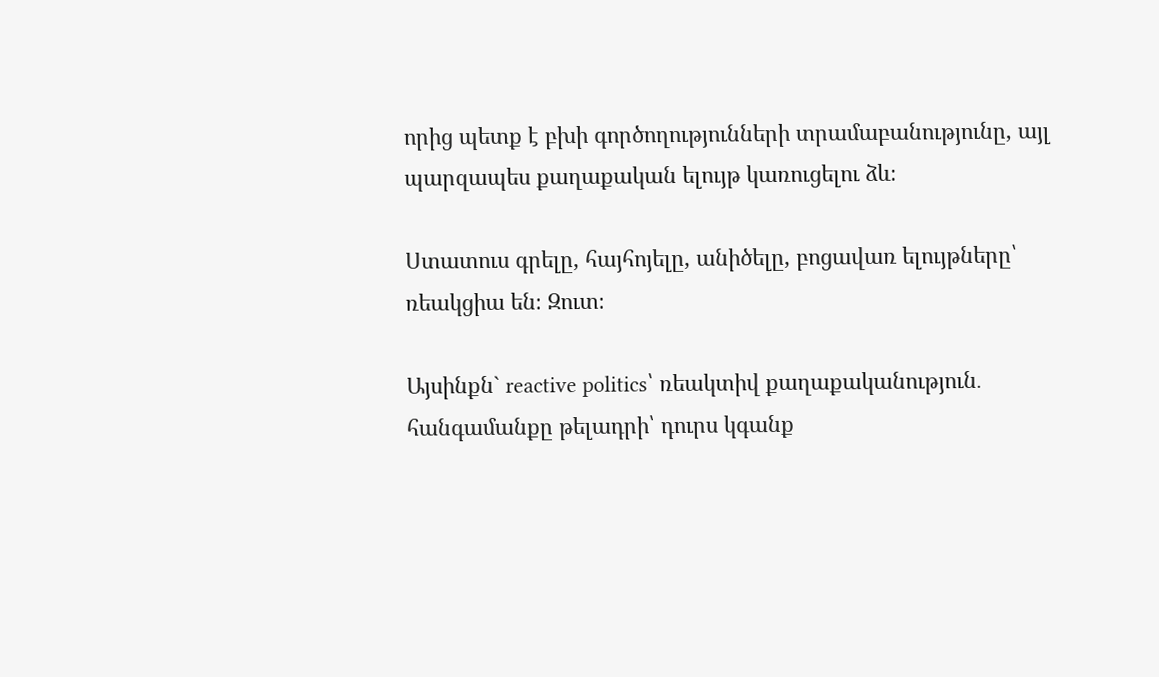որից պետք է բխի գործողությունների տրամաբանությունը, այլ պարզապես քաղաքական ելույթ կառուցելու ձև։

Ստատուս գրելը, հայհոյելը, անիծելը, բոցավառ ելույթները՝ ռեակցիա են։ Զուտ։

Այսինքն` reactive politics՝ ռեակտիվ քաղաքականություն․ հանգամանքը թելադրի՝ դուրս կգանք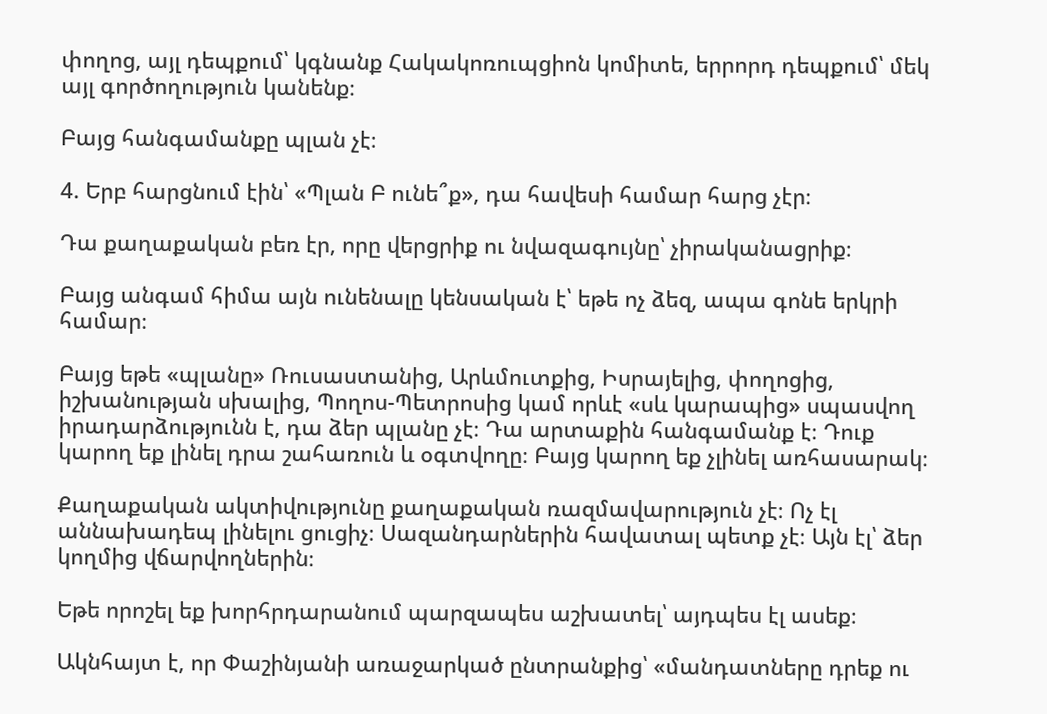փողոց, այլ դեպքում՝ կգնանք Հակակոռուպցիոն կոմիտե, երրորդ դեպքում՝ մեկ այլ գործողություն կանենք։

Բայց հանգամանքը պլան չէ։

4. Երբ հարցնում էին՝ «Պլան Բ ունե՞ք», դա հավեսի համար հարց չէր։

Դա քաղաքական բեռ էր, որը վերցրիք ու նվազագույնը՝ չիրականացրիք։

Բայց անգամ հիմա այն ունենալը կենսական է՝ եթե ոչ ձեզ, ապա գոնե երկրի համար։

Բայց եթե «պլանը» Ռուսաստանից, Արևմուտքից, Իսրայելից, փողոցից, իշխանության սխալից, Պողոս-Պետրոսից կամ որևէ «սև կարապից» սպասվող իրադարձությունն է, դա ձեր պլանը չէ։ Դա արտաքին հանգամանք է։ Դուք կարող եք լինել դրա շահառուն և օգտվողը։ Բայց կարող եք չլինել առհասարակ։

Քաղաքական ակտիվությունը քաղաքական ռազմավարություն չէ։ Ոչ էլ աննախադեպ լինելու ցուցիչ։ Սազանդարներին հավատալ պետք չէ։ Այն էլ՝ ձեր կողմից վճարվողներին։

Եթե որոշել եք խորհրդարանում պարզապես աշխատել՝ այդպես էլ ասեք։

Ակնհայտ է, որ Փաշինյանի առաջարկած ընտրանքից՝ «մանդատները դրեք ու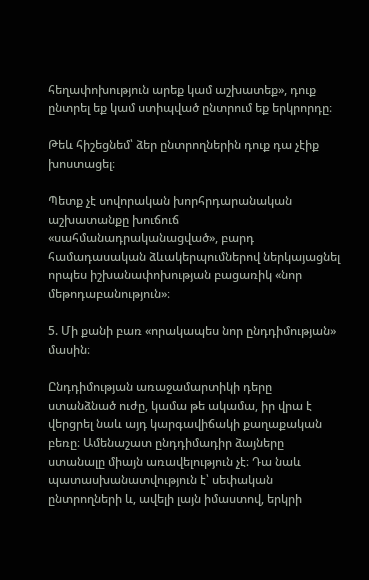հեղափոխություն արեք կամ աշխատեք», դուք ընտրել եք կամ ստիպված ընտրում եք երկրորդը։

Թեև հիշեցնեմ՝ ձեր ընտրողներին դուք դա չէիք խոստացել։

Պետք չէ սովորական խորհրդարանական աշխատանքը խուճուճ «սահմանադրականացված», բարդ համադասական ձևակերպումներով ներկայացնել որպես իշխանափոխության բացառիկ «նոր մեթոդաբանություն»։

5. Մի քանի բառ «որակապես նոր ընդդիմության» մասին։

Ընդդիմության առաջամարտիկի դերը ստանձնած ուժը, կամա թե ակամա, իր վրա է վերցրել նաև այդ կարգավիճակի քաղաքական բեռը։ Ամենաշատ ընդդիմադիր ձայները ստանալը միայն առավելություն չէ։ Դա նաև պատասխանատվություն է՝ սեփական ընտրողների և, ավելի լայն իմաստով, երկրի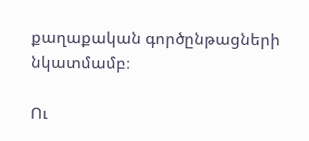քաղաքական գործընթացների նկատմամբ։

Ու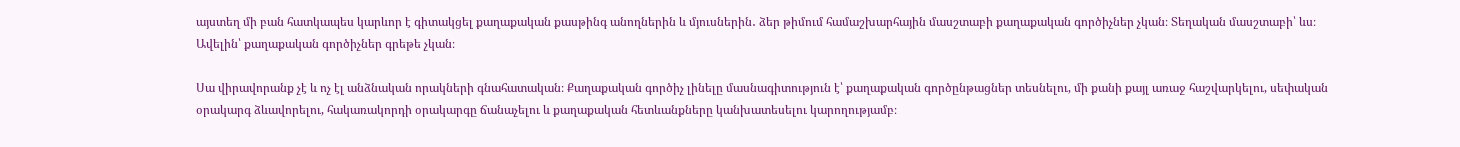այստեղ մի բան հատկապես կարևոր է գիտակցել քաղաքական քասթինգ անողներին և մյուսներին․ ձեր թիմում համաշխարհային մասշտաբի քաղաքական գործիչներ չկան։ Տեղական մասշտաբի՝ ևս։ Ավելին՝ քաղաքական գործիչներ գրեթե չկան։

Սա վիրավորանք չէ և ոչ էլ անձնական որակների գնահատական։ Քաղաքական գործիչ լինելը մասնագիտություն է՝ քաղաքական գործընթացներ տեսնելու, մի քանի քայլ առաջ հաշվարկելու, սեփական օրակարգ ձևավորելու, հակառակորդի օրակարգը ճանաչելու և քաղաքական հետևանքները կանխատեսելու կարողությամբ։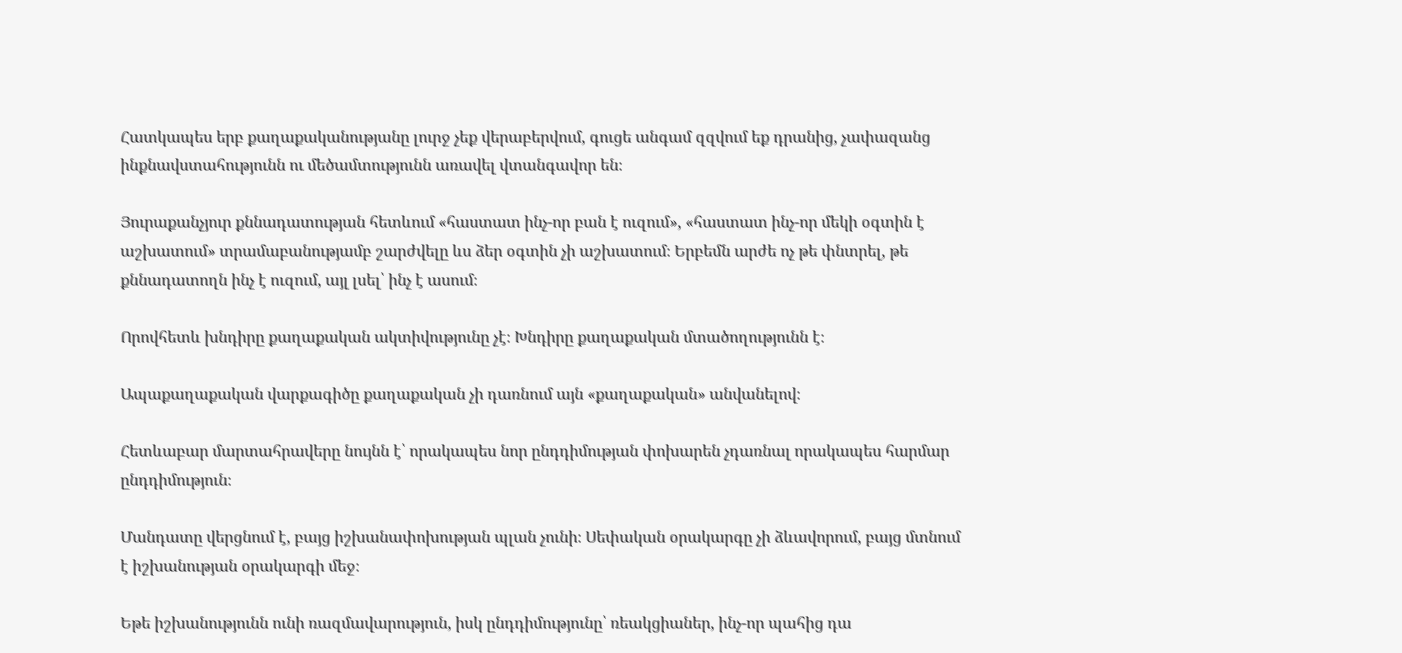Հատկապես երբ քաղաքականությանը լուրջ չեք վերաբերվում, գուցե անգամ զզվում եք դրանից, չափազանց ինքնավստահությունն ու մեծամտությունն առավել վտանգավոր են։

Յուրաքանչյուր քննադատության հետևում «հաստատ ինչ-որ բան է ուզում», «հաստատ ինչ-որ մեկի օգտին է աշխատում» տրամաբանությամբ շարժվելը ևս ձեր օգտին չի աշխատում։ Երբեմն արժե ոչ թե փնտրել, թե քննադատողն ինչ է ուզում, այլ լսել՝ ինչ է ասում։

Որովհետև խնդիրը քաղաքական ակտիվությունը չէ։ Խնդիրը քաղաքական մտածողությունն է։

Ապաքաղաքական վարքագիծը քաղաքական չի դառնում այն «քաղաքական» անվանելով։

Հետևաբար մարտահրավերը նույնն է՝ որակապես նոր ընդդիմության փոխարեն չդառնալ որակապես հարմար ընդդիմություն։

Մանդատը վերցնում է, բայց իշխանափոխության պլան չունի։ Սեփական օրակարգը չի ձևավորում, բայց մտնում է իշխանության օրակարգի մեջ։

Եթե իշխանությունն ունի ռազմավարություն, իսկ ընդդիմությունը՝ ռեակցիաներ, ինչ-որ պահից դա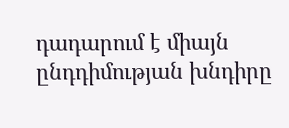դադարում է միայն ընդդիմության խնդիրը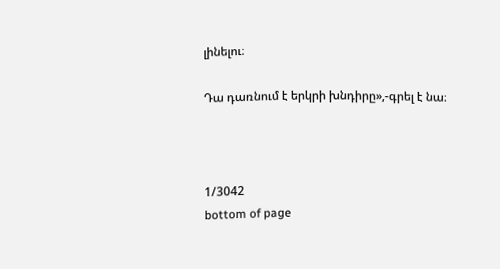լինելու։

Դա դառնում է երկրի խնդիրը»,-գրել է նա։



1/3042
bottom of page